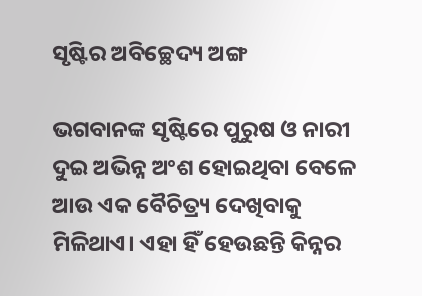ସୃଷ୍ଟିର ଅବିଚ୍ଛେଦ୍ୟ ଅଙ୍ଗ

ଭଗବାନଙ୍କ ସୃଷ୍ଟିରେ ପୁରୁଷ ଓ ନାରୀ ଦୁଇ ଅଭିନ୍ନ ଅଂଶ ହୋଇଥିବା ବେଳେ ଆଉ ଏକ ବୈଚିତ୍ର୍ୟ ଦେଖିବାକୁ ମିଳିଥାଏ। ଏହା ହିଁ ହେଉଛନ୍ତି କିନ୍ନର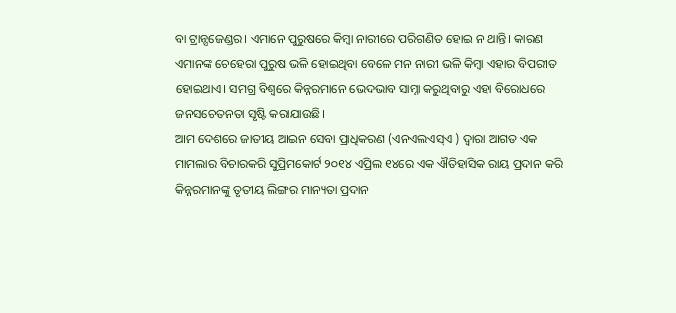ବା ଟ୍ରାନ୍ସଜେଣ୍ଡର। ଏମାନେ ପୁରୁଷରେ କିମ୍ବା ନାରୀରେ ପରିଗଣିତ ହୋଇ ନ ଥାନ୍ତି। କାରଣ ଏମାନଙ୍କ ଚେହେରା ପୁରୁଷ ଭଳି ହୋଇଥିବା ବେଳେ ମନ ନାରୀ ଭଳି କିମ୍ବା ଏହାର ବିପରୀତ ହୋଇଥାଏ। ସମଗ୍ର ବିଶ୍ୱରେ କିନ୍ନରମାନେ ଭେଦଭାବ ସାମ୍ନା କରୁଥିବାରୁ ଏହା ବିରୋଧରେ ଜନସଚେତନତା ସୃଷ୍ଟି କରାଯାଉଛି।
ଆମ ଦେଶରେ ଜାତୀୟ ଆଇନ ସେବା ପ୍ରାଧିକରଣ (ଏନଏଲଏସ୍‌ଏ ) ଦ୍ୱାରା ଆଗତ ଏକ ମାମଲାର ବିଚାରକରି ସୁପ୍ରିମକୋର୍ଟ ୨୦୧୪ ଏପ୍ରିଲ ୧୪ରେ ଏକ ଐତିହାସିକ ରାୟ ପ୍ରଦାନ କରି କିନ୍ନରମାନଙ୍କୁ ତୃତୀୟ ଲିଙ୍ଗର ମାନ୍ୟତା ପ୍ରଦାନ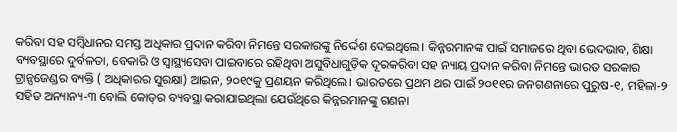କରିବା ସହ ସମ୍ବିଧାନର ସମସ୍ତ ଅଧିକାର ପ୍ରଦାନ କରିବା ନିମନ୍ତେ ସରକାରଙ୍କୁ ନିର୍ଦ୍ଦେଶ ଦେଇଥିଲେ। କିନ୍ନରମାନଙ୍କ ପାଇଁ ସମାଜରେ ଥିବା ଭେଦଭାବ, ଶିକ୍ଷା ବ୍ୟବସ୍ଥାରେ ଦୁର୍ବଳତା, ବେକାରି ଓ ସ୍ବାସ୍ଥ୍ୟସେବା ପାଇବାରେ ରହିଥିବା ଅସୁବିଧାଗୁଡ଼ିକ ଦୂରକରିବା ସହ ନ୍ୟାୟ ପ୍ରଦାନ କରିବା ନିମନ୍ତେ ଭାରତ ସରକାର ଟ୍ରାନ୍ସଜେଣ୍ଡର ବ୍ୟକ୍ତି ( ଅଧିକାରର ସୁରକ୍ଷା) ଆଇନ, ୨୦୧୯କୁ ପ୍ରଣୟନ କରିଥିଲେ। ଭାରତରେ ପ୍ରଥମ ଥର ପାଇଁ ୨୦୧୧ର ଜନଗଣନାରେ ପୁରୁଷ-୧, ମହିଳା-୨ ସହିତ ଅନ୍ୟାନ୍ୟ-୩ ବୋଲି କୋଡ୍‌ର ବ୍ୟବସ୍ଥା କରାଯାଇଥିଲା ଯେଉଁଥିରେ କିନ୍ନରମାନଙ୍କୁ ଗଣନା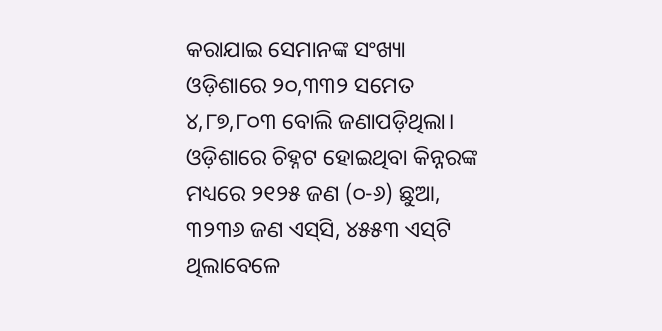କରାଯାଇ ସେମାନଙ୍କ ସଂଖ୍ୟା ଓଡ଼ିଶାରେ ୨୦,୩୩୨ ସମେତ ୪,୮୭,୮୦୩ ବୋଲି ଜଣାପଡ଼ିଥିଲା। ଓଡ଼ିଶାରେ ଚିହ୍ନଟ ହୋଇଥିବା କିନ୍ନରଙ୍କ ମଧ୍ୟରେ ୨୧୨୫ ଜଣ (୦-୬) ଛୁଆ, ୩୨୩୬ ଜଣ ଏସ୍‌ସି, ୪୫୫୩ ଏସ୍‌ଟି ଥିଲାବେଳେ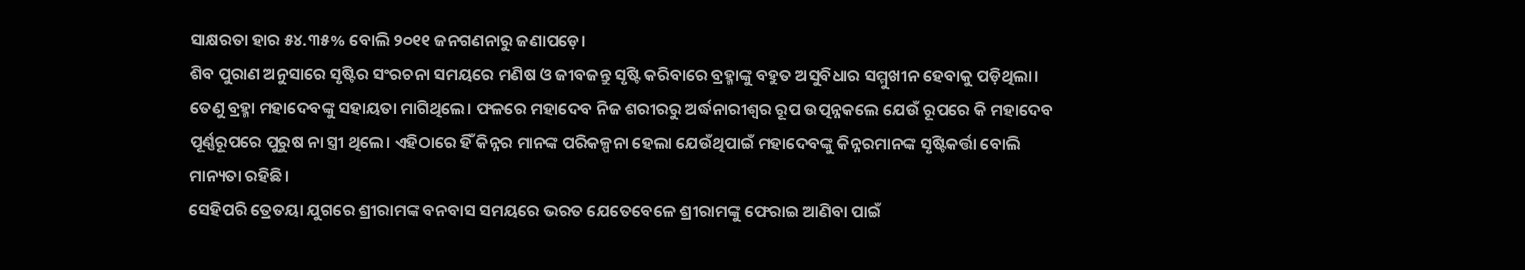ସାକ୍ଷରତା ହାର ୫୪.୩୫% ବୋଲି ୨୦୧୧ ଜନଗଣନାରୁ ଜଣାପଡ଼େ।
ଶିବ ପୁରାଣ ଅନୁସାରେ ସୃଷ୍ଟିର ସଂରଚନା ସମୟରେ ମଣିଷ ଓ ଜୀବଜନ୍ତୁ ସୃଷ୍ଟି କରିବାରେ ବ୍ରହ୍ମାଙ୍କୁ ବହୁତ ଅସୁବିଧାର ସମ୍ମୁଖୀନ ହେବାକୁ ପଡ଼ିଥିଲା। ତେଣୁ ବ୍ରହ୍ମା ମହାଦେବଙ୍କୁ ସହାୟତା ମାଗିଥିଲେ। ଫଳରେ ମହାଦେବ ନିଜ ଶରୀରରୁ ଅର୍ଦ୍ଧନାରୀଶ୍ୱର ରୂପ ଉତ୍ପନ୍ନକଲେ ଯେଉଁ ରୂପରେ କି ମହାଦେବ ପୂର୍ଣ୍ଣରୂପରେ ପୁରୁଷ ନା ସ୍ତ୍ରୀ ଥିଲେ। ଏହିଠାରେ ହିଁ କିନ୍ନର ମାନଙ୍କ ପରିକଳ୍ପନା ହେଲା ଯେଉଁଥିପାଇଁ ମହାଦେବଙ୍କୁ କିନ୍ନରମାନଙ୍କ ସୃଷ୍ଟିକର୍ତ୍ତା ବୋଲି ମାନ୍ୟତା ରହିଛି।
ସେହିପରି ତ୍ରେତୟା ଯୁଗରେ ଶ୍ରୀରାମଙ୍କ ବନବାସ ସମୟରେ ଭରତ ଯେତେବେଳେ ଶ୍ରୀରାମଙ୍କୁ ଫେରାଇ ଆଣିବା ପାଇଁ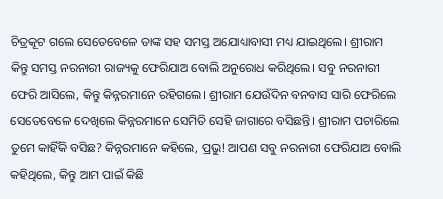ଚିତ୍ରକୂଟ ଗଲେ ସେତେବେଳେ ତାଙ୍କ ସହ ସମସ୍ତ ଅଯୋଧ୍ୟାବାସୀ ମଧ୍ୟ ଯାଇଥିଲେ। ଶ୍ରୀରାମ କିନ୍ତୁ ସମସ୍ତ ନରନାରୀ ରାଜ୍ୟକୁ ଫେରିଯାଅ ବୋଲି ଅନୁରୋଧ କରିଥିଲେ। ସବୁ ନରନାରୀ ଫେରି ଆସିଲେ, କିନ୍ତୁ କିନ୍ନରମାନେ ରହିଗଲେ। ଶ୍ରୀରାମ ଯେଉଁଦିନ ବନବାସ ସାରି ଫେରିଲେ ସେତେବେଳେ ଦେଖିଲେ କିନ୍ନରମାନେ ସେମିତି ସେହି ଜାଗାରେ ବସିଛନ୍ତି। ଶ୍ରୀରାମ ପଚାରିଲେ ତୁମେ କାହିଁକି ବସିଛ? କିନ୍ନରମାନେ କହିଲେ, ପ୍ରଭୁ! ଆପଣ ସବୁ ନରନାରୀ ଫେରିଯାଅ ବୋଲି କହିଥିଲେ, କିନ୍ତୁ ଆମ ପାଇଁ କିଛି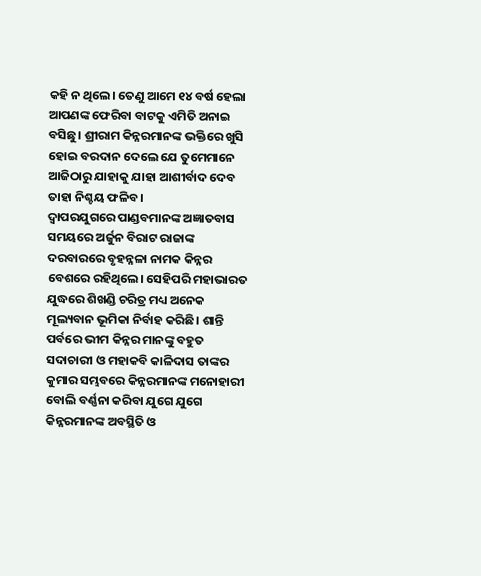କହି ନ ଥିଲେ। ତେଣୁ ଆମେ ୧୪ ବର୍ଷ ହେଲା ଆପଣଙ୍କ ଫେରିବା ବାଟକୁ ଏମିତି ଅନାଇ ବସିଛୁ। ଶ୍ରୀରାମ କିନ୍ନରମାନଙ୍କ ଭକ୍ତିରେ ଖୁସି ହୋଇ ବରଦାନ ଦେଲେ ଯେ ତୁମେମାନେ ଆଜିଠାରୁ ଯାହାକୁ ଯାହା ଆଶୀର୍ବାଦ ଦେବ ତାହା ନିଶ୍ଚୟ ଫଳିବ।
ଦ୍ୱାପରଯୁଗରେ ପାଣ୍ଡବମାନଙ୍କ ଅଜ୍ଞାତବାସ ସମୟରେ ଅର୍ଜୁନ ବିରାଟ ରାଜାଙ୍କ ଦରବାରରେ ବୃହନ୍ନଳା ନାମକ କିନ୍ନର ବେଶରେ ରହିଥିଲେ। ସେହିପରି ମହାଭାରତ ଯୁଦ୍ଧରେ ଶିଖଣ୍ଡି ଚରିତ୍ର ମଧ୍ୟ ଅନେକ ମୂଲ୍ୟବାନ ଭୂମିକା ନିର୍ବାହ କରିଛି। ଶାନ୍ତି ପର୍ବରେ ଭୀମ କିନ୍ନର ମାନଙ୍କୁ ବହୁତ ସଦାଚାରୀ ଓ ମହାକବି କାଳିଦାସ ତାଙ୍କର କୁମାର ସମ୍ଭବରେ କିନ୍ନରମାନଙ୍କ ମନୋହାରୀ ବୋଲି ବର୍ଣ୍ଣନା କରିବା ଯୁଗେ ଯୁଗେ କିନ୍ନରମାନଙ୍କ ଅବସ୍ଥିତି ଓ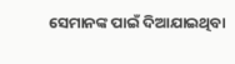ସେମାନଙ୍କ ପାଇଁ ଦିଆଯାଇଥିବା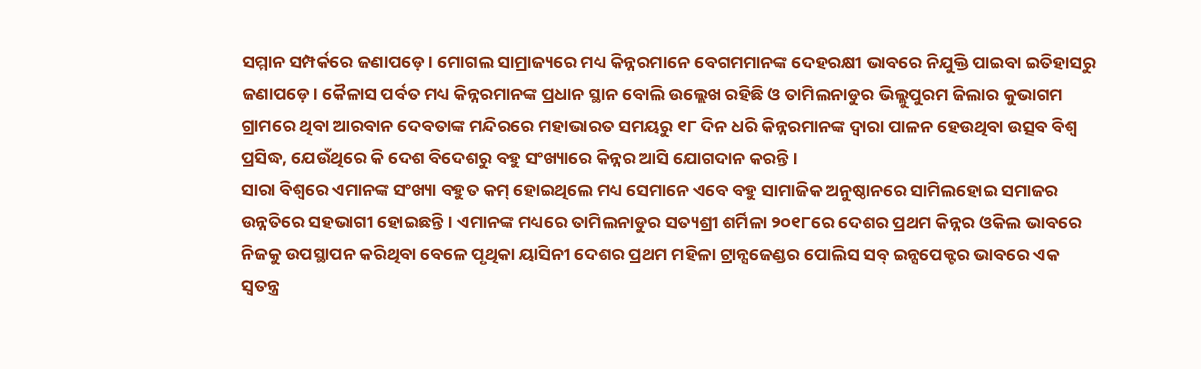ସମ୍ମାନ ସମ୍ପର୍କରେ ଜଣାପଡ଼େ। ମୋଗଲ ସାମ୍ରାଜ୍ୟରେ ମଧ୍ୟ କିନ୍ନରମାନେ ବେଗମମାନଙ୍କ ଦେହରକ୍ଷୀ ଭାବରେ ନିଯୁକ୍ତି ପାଇବା ଇତିହାସରୁ ଜଣାପଡ଼େ। କୈଳାସ ପର୍ବତ ମଧ୍ୟ କିନ୍ନରମାନଙ୍କ ପ୍ରଧାନ ସ୍ଥାନ ବୋଲି ଉଲ୍ଲେଖ ରହିଛି ଓ ତାମିଲନାଡୁର ଭିଲ୍ଲୁପୁରମ ଜିଲାର କୁଭାଗମ ଗ୍ରାମରେ ଥିବା ଆରବାନ ଦେବତାଙ୍କ ମନ୍ଦିରରେ ମହାଭାରତ ସମୟରୁ ୧୮ ଦିନ ଧରି କିନ୍ନରମାନଙ୍କ ଦ୍ୱାରା ପାଳନ ହେଉଥିବା ଉତ୍ସବ ବିଶ୍ୱ ପ୍ରସିଦ୍ଧ, ଯେଉଁଥିରେ କି ଦେଶ ବିଦେଶରୁ ବହୁ ସଂଖ୍ୟାରେ କିନ୍ନର ଆସି ଯୋଗଦାନ କରନ୍ତି।
ସାରା ବିଶ୍ୱରେ ଏମାନଙ୍କ ସଂଖ୍ୟା ବହୁତ କମ୍‌ ହୋଇଥିଲେ ମଧ୍ୟ ସେମାନେ ଏବେ ବହୁ ସାମାଜିକ ଅନୁଷ୍ଠାନରେ ସାମିଲହୋଇ ସମାଜର ଉନ୍ନତିରେ ସହଭାଗୀ ହୋଇଛନ୍ତି। ଏମାନଙ୍କ ମଧ୍ୟରେ ତାମିଲନାଡୁର ସତ୍ୟଶ୍ରୀ ଶର୍ମିଳା ୨୦୧୮ରେ ଦେଶର ପ୍ରଥମ କିନ୍ନର ଓକିଲ ଭାବରେ ନିଜକୁ ଉପସ୍ଥାପନ କରିଥିବା ବେଳେ ପୃଥିକା ୟାସିନୀ ଦେଶର ପ୍ରଥମ ମହିଳା ଟ୍ରାନ୍ସଜେଣ୍ଡର ପୋଲିସ ସବ୍‌ ଇନ୍ସପେକ୍ଟର ଭାବରେ ଏକ ସ୍ବତନ୍ତ୍ର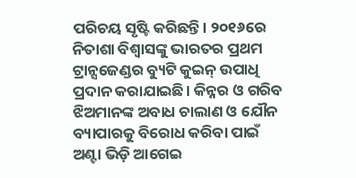ପରିଚୟ ସୃଷ୍ଟି କରିଛନ୍ତି। ୨୦୧୬ରେ ନିତାଶା ବିଶ୍ୱାସଙ୍କୁ ଭାରତର ପ୍ରଥମ ଟ୍ରାନ୍ସଜେଣ୍ଡର ବ୍ୟୁଟି କୁଇନ୍‌ ଉପାଧି ପ୍ରଦାନ କରାଯାଇଛି। କିନ୍ନର ଓ ଗରିବ ଝିଅମାନଙ୍କ ଅବାଧ ଚାଲାଣ ଓ ଯୌନ ବ୍ୟାପାରକୁ ବିରୋଧ କରିବା ପାଇଁ ଅଣ୍ଟା ଭିଡ଼ି ଆଗେଇ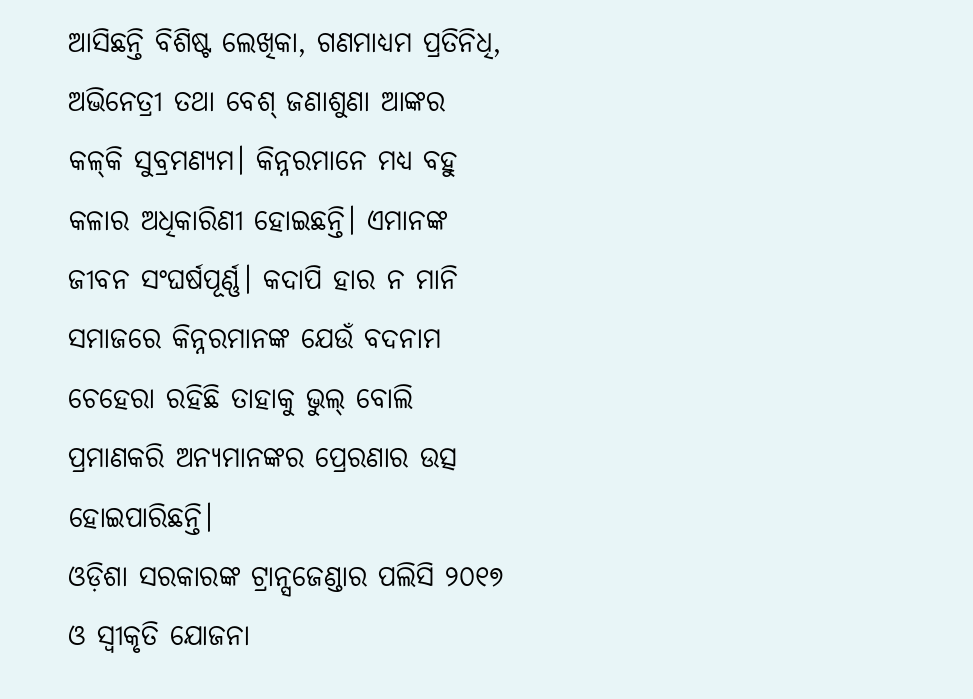ଆସିଛନ୍ତି ବିଶିଷ୍ଟ ଲେଖିକା, ଗଣମାଧ୍ୟମ ପ୍ରତିନିଧି, ଅଭିନେତ୍ରୀ ତଥା ବେଶ୍‌ ଜଣାଶୁଣା ଆଙ୍କର କଳ୍‌କି ସୁବ୍ରମଣ୍ୟମ। କିନ୍ନରମାନେ ମଧ୍ୟ ବହୁ କଳାର ଅଧିକାରିଣୀ ହୋଇଛନ୍ତି। ଏମାନଙ୍କ ଜୀବନ ସଂଘର୍ଷପୂର୍ଣ୍ଣ। କଦାପି ହାର ନ ମାନି ସମାଜରେ କିନ୍ନରମାନଙ୍କ ଯେଉଁ ବଦନାମ ଚେହେରା ରହିଛି ତାହାକୁ ଭୁଲ୍‌ ବୋଲି ପ୍ରମାଣକରି ଅନ୍ୟମାନଙ୍କର ପ୍ରେରଣାର ଉତ୍ସ ହୋଇପାରିଛନ୍ତି।
ଓଡ଼ିଶା ସରକାରଙ୍କ ଟ୍ରାନ୍ସଜେଣ୍ଡାର ପଲିସି ୨୦୧୭ ଓ ସ୍ବୀକୃତି ଯୋଜନା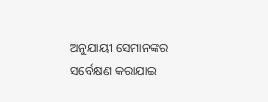ଅନୁଯାୟୀ ସେମାନଙ୍କର ସର୍ବେକ୍ଷଣ କରାଯାଇ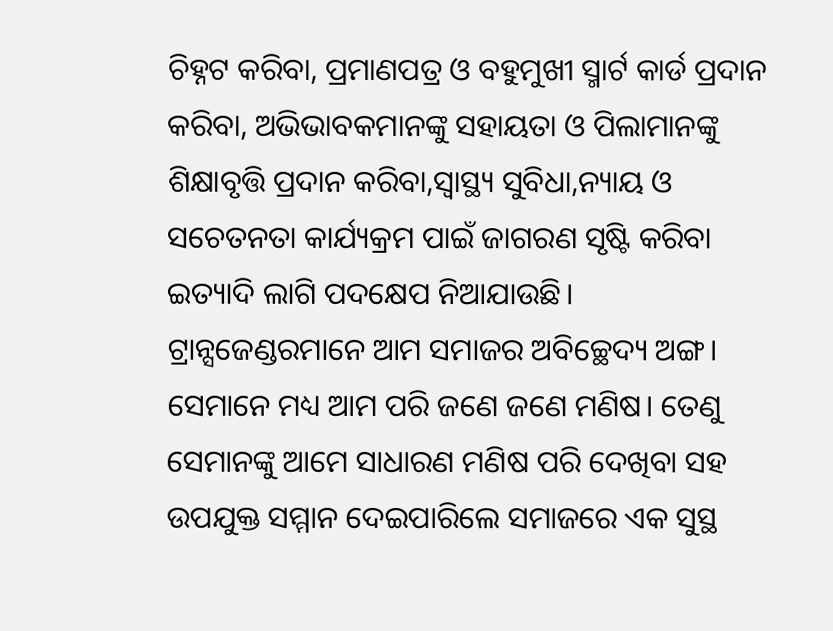ଚିହ୍ନଟ କରିବା, ପ୍ରମାଣପତ୍ର ଓ ବହୁମୁଖୀ ସ୍ମାର୍ଟ କାର୍ଡ ପ୍ରଦାନ କରିବା, ଅଭିଭାବକମାନଙ୍କୁ ସହାୟତା ଓ ପିଲାମାନଙ୍କୁ ଶିକ୍ଷାବୃତ୍ତି ପ୍ରଦାନ କରିବା,ସ୍ବାସ୍ଥ୍ୟ ସୁବିଧା,ନ୍ୟାୟ ଓ ସଚେତନତା କାର୍ଯ୍ୟକ୍ରମ ପାଇଁ ଜାଗରଣ ସୃଷ୍ଟି କରିବା ଇତ୍ୟାଦି ଲାଗି ପଦକ୍ଷେପ ନିଆଯାଉଛି।
ଟ୍ରାନ୍ସଜେଣ୍ଡରମାନେ ଆମ ସମାଜର ଅବିଚ୍ଛେଦ୍ୟ ଅଙ୍ଗ। ସେମାନେ ମଧ୍ୟ ଆମ ପରି ଜଣେ ଜଣେ ମଣିଷ। ତେଣୁ ସେମାନଙ୍କୁ ଆମେ ସାଧାରଣ ମଣିଷ ପରି ଦେଖିବା ସହ ଉପଯୁକ୍ତ ସମ୍ମାନ ଦେଇପାରିଲେ ସମାଜରେ ଏକ ସୁସ୍ଥ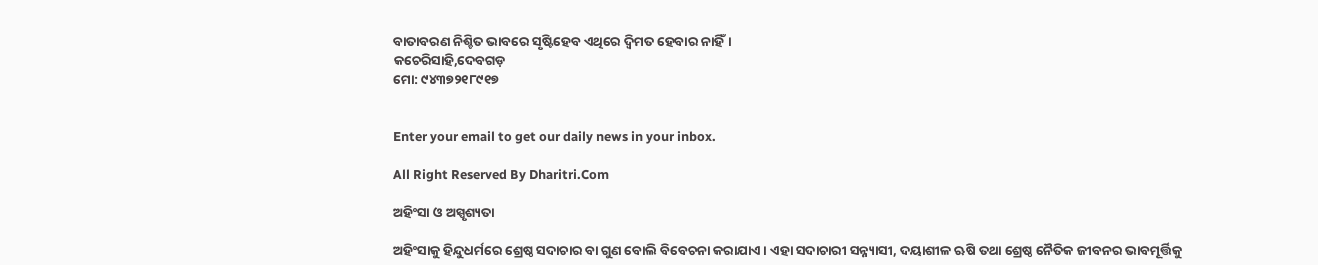ବାତାବରଣ ନିଶ୍ଚିତ ଭାବରେ ସୃଷ୍ଟିହେବ ଏଥିରେ ଦ୍ୱିମତ ହେବାର ନାହିଁ।
କଚେରିସାହି,ଦେବଗଡ଼
ମୋ: ୯୪୩୭୨୧୮୯୧୭


Enter your email to get our daily news in your inbox.

All Right Reserved By Dharitri.Com

ଅହିଂସା ଓ ଅସ୍ପୃଶ୍ୟତା

ଅହିଂସାକୁ ହିନ୍ଦୁଧର୍ମରେ ଶ୍ରେଷ୍ଠ ସଦାଚାର ବା ଗୁଣ ବୋଲି ବିବେଚନା କରାଯାଏ। ଏହା ସଦାଚାରୀ ସନ୍ନ୍ୟାସୀ, ଦୟାଶୀଳ ଋଷି ତଥା ଶ୍ରେଷ୍ଠ ନୈତିକ ଜୀବନର ଭାବମୂର୍ତ୍ତିକୁ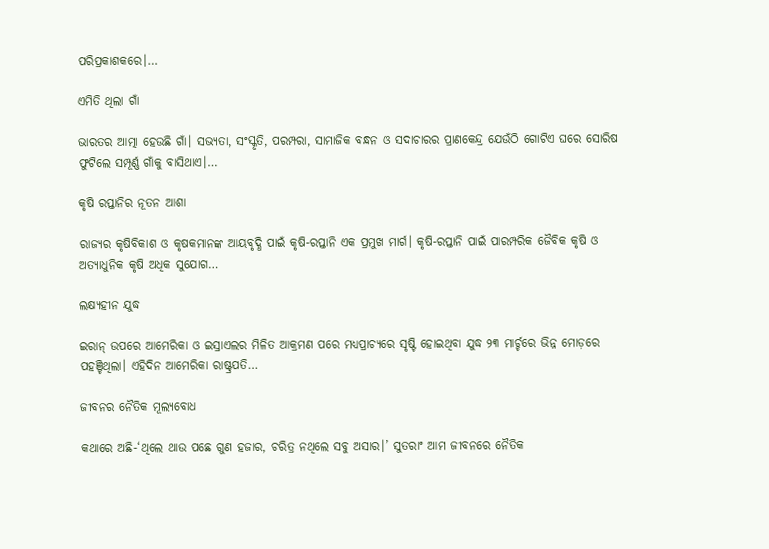ପରିପ୍ରକାଶକରେ।…

ଏମିତି ଥିଲା ଗାଁ

ଭାରତର ଆତ୍ମା ହେଉଛି ଗାଁ। ସଭ୍ୟତା, ସଂସ୍କୃତି, ପରମ୍ପରା, ସାମାଜିକ ବନ୍ଧନ ଓ ସଦାଚାରର ପ୍ରାଣକେନ୍ଦ୍ର ଯେଉଁଠି ଗୋଟିଏ ଘରେ ସୋରିଷ ଫୁଟିଲେ ସମ୍ପୂର୍ଣ୍ଣ ଗାଁକୁ ବାସିଥାଏ।…

କୃଷି ରପ୍ତାନିର ନୂତନ ଆଶା

ରାଜ୍ୟର କୃଷିବିକାଶ ଓ କୃଷକମାନଙ୍କ ଆୟବୃଦ୍ଧି ପାଇଁ କୃଷି-ରପ୍ତାନି ଏକ ପ୍ରମୁଖ ମାର୍ଗ। କୃଷି-ରପ୍ତାନି ପାଇଁ ପାରମ୍ପରିକ ଜୈବିକ କୃଷି ଓ ଅତ୍ୟାଧୁନିକ କୃଷି ଅଧିକ ସୁଯୋଗ…

ଲକ୍ଷ୍ୟହୀନ ଯୁଦ୍ଧ

ଇରାନ୍‌ ଉପରେ ଆମେରିକା ଓ ଇସ୍ରାଏଲର ମିଳିତ ଆକ୍ରମଣ ପରେ ମଧ୍ୟପ୍ରାଚ୍ୟରେ ସୃଷ୍ଟି ହୋଇଥିବା ଯୁଦ୍ଧ ୨୩ ମାର୍ଚ୍ଚରେ ଭିନ୍ନ ମୋଡ଼ରେ ପହଞ୍ଚିଥିଲା। ଏହିଦିନ ଆମେରିକା ରାଷ୍ଟ୍ରପତି…

ଜୀବନର ନୈତିକ ମୂଲ୍ୟବୋଧ

କଥାରେ ଅଛି-‘ଥିଲେ ଥାଉ ପଛେ ଗୁଣ ହଜାର, ଚରିତ୍ର ନଥିଲେ ସବୁ ଅସାର।’ ସୁତରାଂ ଆମ ଜୀବନରେ ନୈତିକ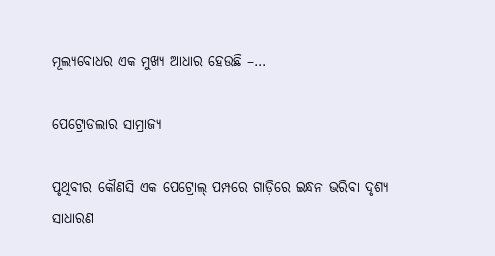ମୂଲ୍ୟବୋଧର ଏକ ମୁଖ୍ୟ ଆଧାର ହେଉଛି –…

ପେଟ୍ରୋଡଲାର ସାମ୍ରାଜ୍ୟ

ପୃଥିବୀର କୌଣସି ଏକ ପେଟ୍ରୋଲ୍‌ ପମ୍ପରେ ଗାଡ଼ିରେ ଇନ୍ଧନ ଭରିବା ଦୃଶ୍ୟ ସାଧାରଣ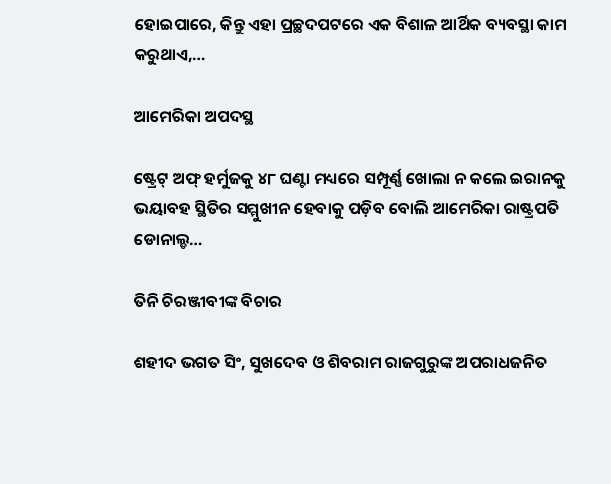ହୋଇପାରେ, କିନ୍ତୁ ଏହା ପ୍ରଚ୍ଛଦପଟରେ ଏକ ବିଶାଳ ଆର୍ଥିକ ବ୍ୟବସ୍ଥା କାମ କରୁଥାଏ,…

ଆମେରିକା ଅପଦସ୍ଥ

ଷ୍ଟ୍ରେଟ୍‌ ଅଫ୍‌ ହର୍ମୁଜକୁ ୪୮ ଘଣ୍ଟା ମଧ୍ୟରେ ସମ୍ପୂର୍ଣ୍ଣ ଖୋଲା ନ କଲେ ଇରାନକୁ ଭୟାବହ ସ୍ଥିତିର ସମ୍ମୁଖୀନ ହେବାକୁ ପଡ଼ିବ ବୋଲି ଆମେରିକା ରାଷ୍ଟ୍ରପତି ଡୋନାଲ୍ଡ…

ତିନି ଚିରଞ୍ଜୀବୀଙ୍କ ବିଚାର

ଶହୀଦ ଭଗତ ସିଂ, ସୁଖଦେବ ଓ ଶିବରାମ ରାଜଗୁରୁଙ୍କ ଅପରାଧଜନିତ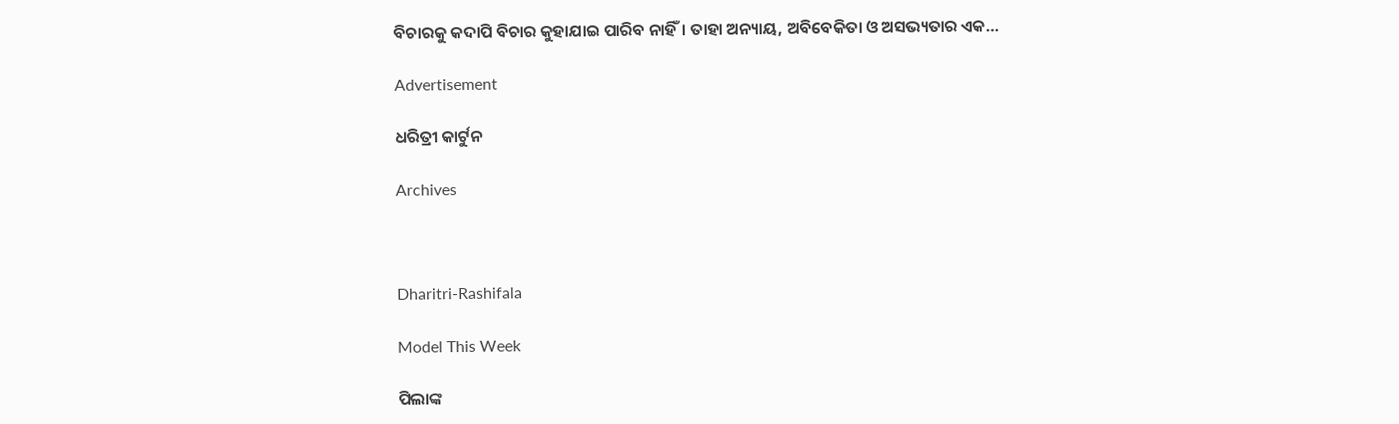ବିଚାରକୁ କଦାପି ବିଚାର କୁହାଯାଇ ପାରିବ ନାହିଁ। ତାହା ଅନ୍ୟାୟ, ଅବିବେକିତା ଓ ଅସଭ୍ୟତାର ଏକ…

Advertisement

ଧରିତ୍ରୀ କାର୍ଟୁନ

Archives



Dharitri-Rashifala

Model This Week

ପିଲାଙ୍କ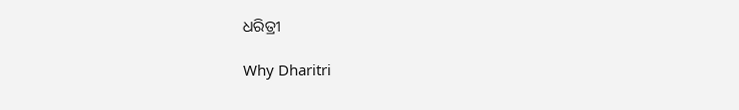ଧରିତ୍ରୀ

Why Dharitri